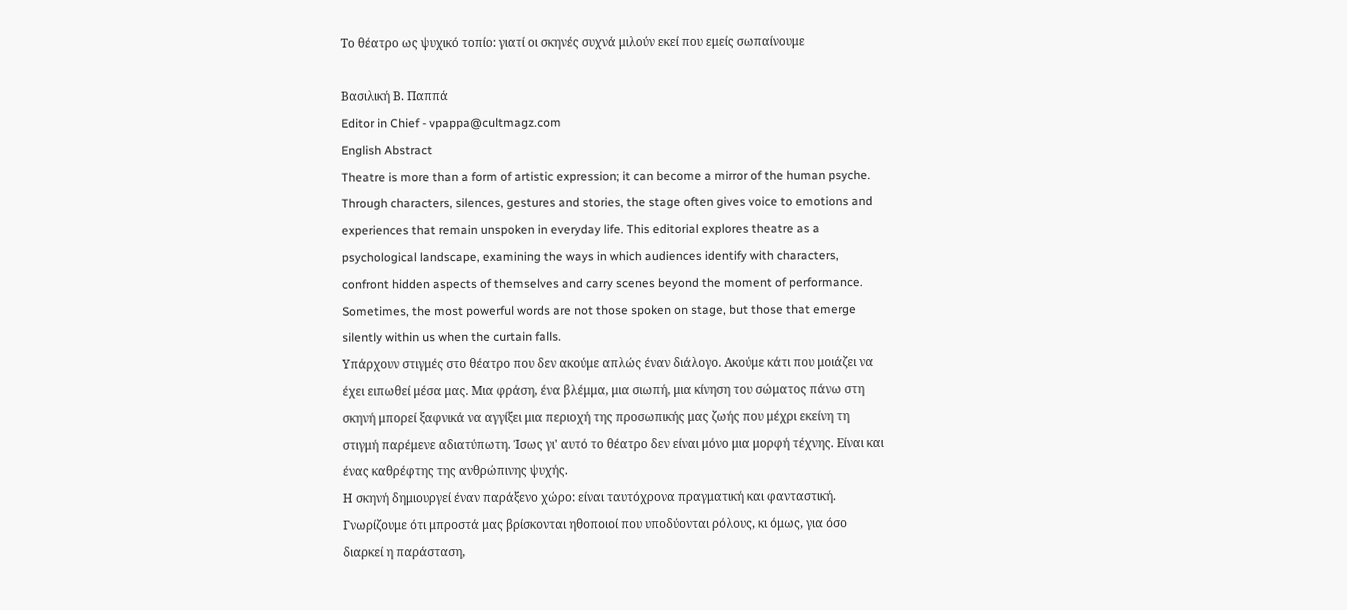Το θέατρο ως ψυχικό τοπίο: γιατί οι σκηνές συχνά μιλούν εκεί που εμείς σωπαίνουμε

Βασιλική Β. Παππά
Editor in Chief - vpappa@cultmagz.com
English Abstract
Theatre is more than a form of artistic expression; it can become a mirror of the human psyche. Through characters, silences, gestures and stories, the stage often gives voice to emotions and experiences that remain unspoken in everyday life. This editorial explores theatre as a psychological landscape, examining the ways in which audiences identify with characters, confront hidden aspects of themselves and carry scenes beyond the moment of performance. Sometimes, the most powerful words are not those spoken on stage, but those that emerge silently within us when the curtain falls.
Υπάρχουν στιγμές στο θέατρο που δεν ακούμε απλώς έναν διάλογο. Ακούμε κάτι που μοιάζει να έχει ειπωθεί μέσα μας. Μια φράση, ένα βλέμμα, μια σιωπή, μια κίνηση του σώματος πάνω στη σκηνή μπορεί ξαφνικά να αγγίξει μια περιοχή της προσωπικής μας ζωής που μέχρι εκείνη τη στιγμή παρέμενε αδιατύπωτη. Ίσως γι' αυτό το θέατρο δεν είναι μόνο μια μορφή τέχνης. Είναι και ένας καθρέφτης της ανθρώπινης ψυχής.
Η σκηνή δημιουργεί έναν παράξενο χώρο: είναι ταυτόχρονα πραγματική και φανταστική. Γνωρίζουμε ότι μπροστά μας βρίσκονται ηθοποιοί που υποδύονται ρόλους, κι όμως, για όσο διαρκεί η παράσταση,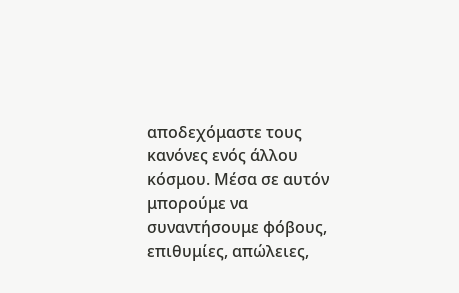αποδεχόμαστε τους κανόνες ενός άλλου κόσμου. Μέσα σε αυτόν μπορούμε να συναντήσουμε φόβους, επιθυμίες, απώλειες,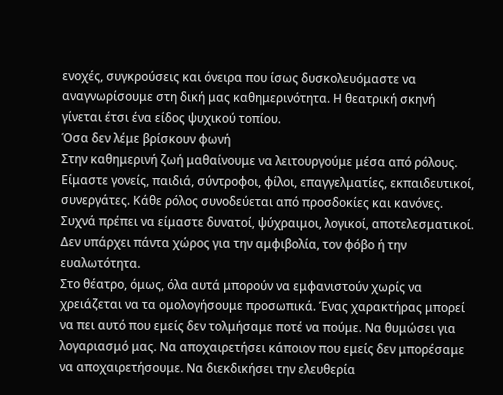ενοχές, συγκρούσεις και όνειρα που ίσως δυσκολευόμαστε να αναγνωρίσουμε στη δική μας καθημερινότητα. Η θεατρική σκηνή γίνεται έτσι ένα είδος ψυχικού τοπίου.
Όσα δεν λέμε βρίσκουν φωνή
Στην καθημερινή ζωή μαθαίνουμε να λειτουργούμε μέσα από ρόλους. Είμαστε γονείς, παιδιά, σύντροφοι, φίλοι, επαγγελματίες, εκπαιδευτικοί, συνεργάτες. Κάθε ρόλος συνοδεύεται από προσδοκίες και κανόνες. Συχνά πρέπει να είμαστε δυνατοί, ψύχραιμοι, λογικοί, αποτελεσματικοί. Δεν υπάρχει πάντα χώρος για την αμφιβολία, τον φόβο ή την ευαλωτότητα.
Στο θέατρο, όμως, όλα αυτά μπορούν να εμφανιστούν χωρίς να χρειάζεται να τα ομολογήσουμε προσωπικά. Ένας χαρακτήρας μπορεί να πει αυτό που εμείς δεν τολμήσαμε ποτέ να πούμε. Να θυμώσει για λογαριασμό μας. Να αποχαιρετήσει κάποιον που εμείς δεν μπορέσαμε να αποχαιρετήσουμε. Να διεκδικήσει την ελευθερία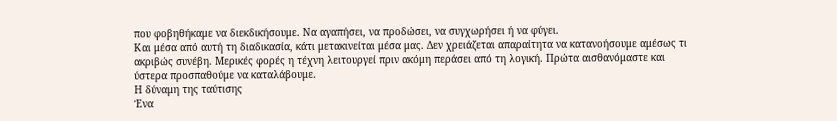που φοβηθήκαμε να διεκδικήσουμε. Να αγαπήσει, να προδώσει, να συγχωρήσει ή να φύγει.
Και μέσα από αυτή τη διαδικασία, κάτι μετακινείται μέσα μας. Δεν χρειάζεται απαραίτητα να κατανοήσουμε αμέσως τι ακριβώς συνέβη. Μερικές φορές η τέχνη λειτουργεί πριν ακόμη περάσει από τη λογική. Πρώτα αισθανόμαστε και ύστερα προσπαθούμε να καταλάβουμε.
Η δύναμη της ταύτισης
Ένα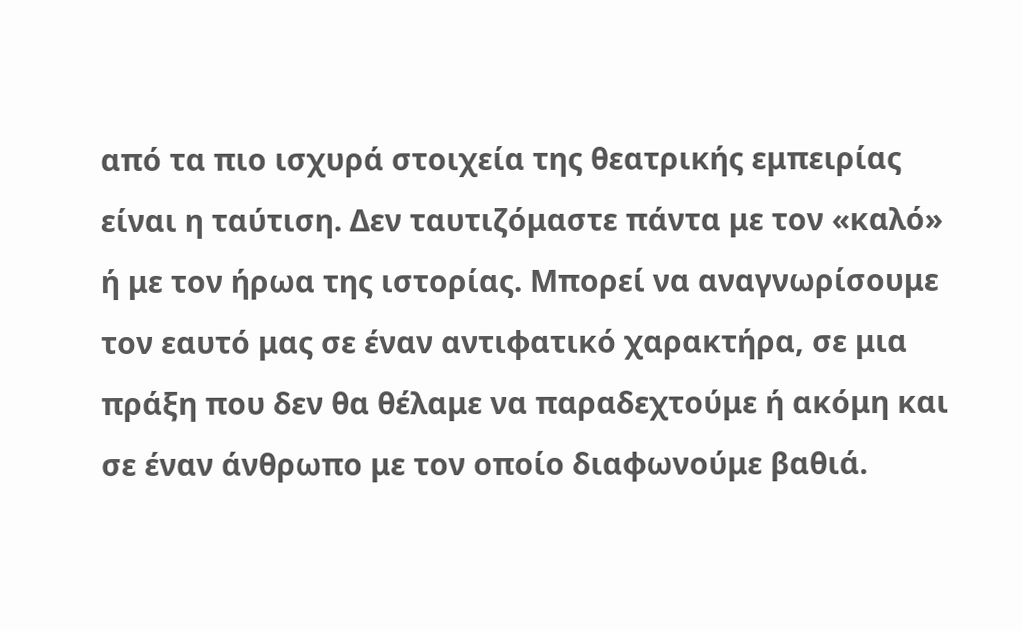από τα πιο ισχυρά στοιχεία της θεατρικής εμπειρίας είναι η ταύτιση. Δεν ταυτιζόμαστε πάντα με τον «καλό» ή με τον ήρωα της ιστορίας. Μπορεί να αναγνωρίσουμε τον εαυτό μας σε έναν αντιφατικό χαρακτήρα, σε μια πράξη που δεν θα θέλαμε να παραδεχτούμε ή ακόμη και σε έναν άνθρωπο με τον οποίο διαφωνούμε βαθιά.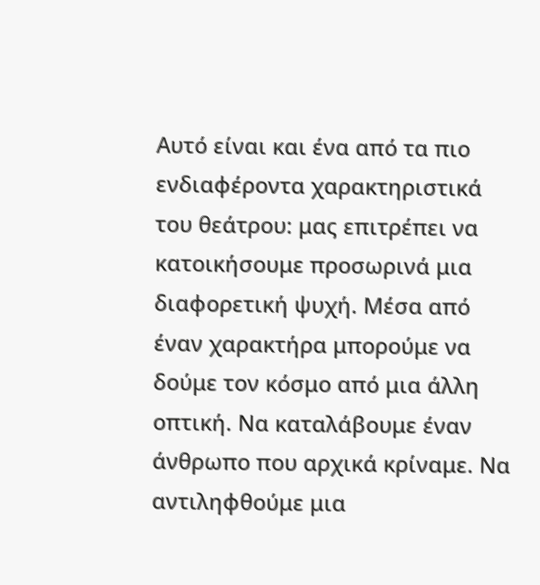Αυτό είναι και ένα από τα πιο ενδιαφέροντα χαρακτηριστικά του θεάτρου: μας επιτρέπει να κατοικήσουμε προσωρινά μια διαφορετική ψυχή. Μέσα από έναν χαρακτήρα μπορούμε να δούμε τον κόσμο από μια άλλη οπτική. Να καταλάβουμε έναν άνθρωπο που αρχικά κρίναμε. Να αντιληφθούμε μια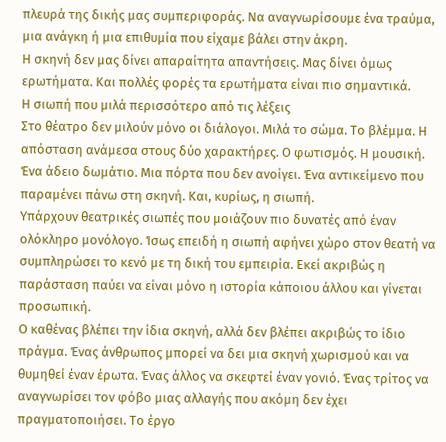πλευρά της δικής μας συμπεριφοράς. Να αναγνωρίσουμε ένα τραύμα, μια ανάγκη ή μια επιθυμία που είχαμε βάλει στην άκρη.
Η σκηνή δεν μας δίνει απαραίτητα απαντήσεις. Μας δίνει όμως ερωτήματα. Και πολλές φορές τα ερωτήματα είναι πιο σημαντικά.
Η σιωπή που μιλά περισσότερο από τις λέξεις
Στο θέατρο δεν μιλούν μόνο οι διάλογοι. Μιλά το σώμα. Το βλέμμα. Η απόσταση ανάμεσα στους δύο χαρακτήρες. Ο φωτισμός. Η μουσική. Ένα άδειο δωμάτιο. Μια πόρτα που δεν ανοίγει. Ένα αντικείμενο που παραμένει πάνω στη σκηνή. Και, κυρίως, η σιωπή.
Υπάρχουν θεατρικές σιωπές που μοιάζουν πιο δυνατές από έναν ολόκληρο μονόλογο. Ίσως επειδή η σιωπή αφήνει χώρο στον θεατή να συμπληρώσει το κενό με τη δική του εμπειρία. Εκεί ακριβώς η παράσταση παύει να είναι μόνο η ιστορία κάποιου άλλου και γίνεται προσωπική.
Ο καθένας βλέπει την ίδια σκηνή, αλλά δεν βλέπει ακριβώς το ίδιο πράγμα. Ένας άνθρωπος μπορεί να δει μια σκηνή χωρισμού και να θυμηθεί έναν έρωτα. Ένας άλλος να σκεφτεί έναν γονιό. Ένας τρίτος να αναγνωρίσει τον φόβο μιας αλλαγής που ακόμη δεν έχει πραγματοποιήσει. Το έργο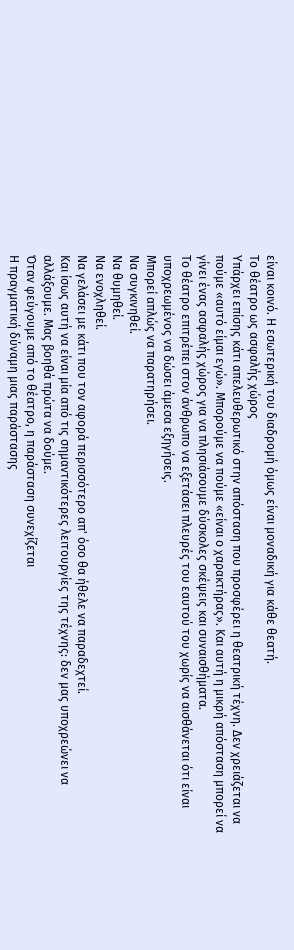είναι κοινό. Η εσωτερική του διαδρομή όμως είναι μοναδική για κάθε θεατή.
Το θέατρο ως ασφαλής χώρος
Υπάρχει επίσης κάτι απελευθερωτικό στην απόσταση που προσφέρει η θεατρική τέχνη. Δεν χρειάζεται να πούμε «αυτό είμαι εγώ». Μπορούμε να πούμε «είναι ο χαρακτήρας». Και αυτή η μικρή απόσταση μπορεί να γίνει ένας ασφαλής χώρος για να πλησιάσουμε δύσκολες σκέψεις και συναισθήματα.
Το θέατρο επιτρέπει στον άνθρωπο να εξετάσει πλευρές του εαυτού του χωρίς να αισθάνεται ότι είναι υποχρεωμένος να δώσει άμεσα εξηγήσεις.
Μπορεί απλώς να παρατηρήσει.
Να συγκινηθεί.
Να θυμηθεί.
Να ενοχληθεί.
Να γελάσει με κάτι που τον αφορά περισσότερο απ' όσο θα ήθελε να παραδεχτεί.
Και ίσως αυτή να είναι μία από τις σημαντικότερες λειτουργίες της τέχνης: δεν μας υποχρεώνει να αλλάξουμε. Μας βοηθά πρώτα να δούμε.
Όταν φεύγουμε από το θέατρο, η παράσταση συνεχίζεται
Η πραγματική δύναμη μιας παράστασης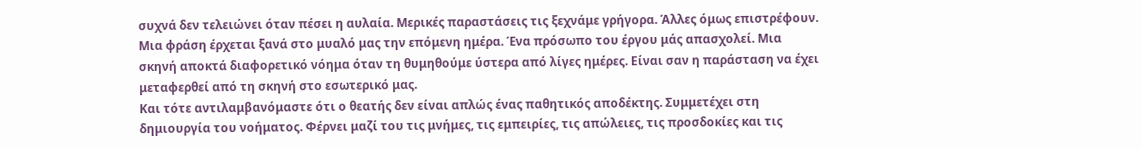συχνά δεν τελειώνει όταν πέσει η αυλαία. Μερικές παραστάσεις τις ξεχνάμε γρήγορα. Άλλες όμως επιστρέφουν. Μια φράση έρχεται ξανά στο μυαλό μας την επόμενη ημέρα. Ένα πρόσωπο του έργου μάς απασχολεί. Μια σκηνή αποκτά διαφορετικό νόημα όταν τη θυμηθούμε ύστερα από λίγες ημέρες. Είναι σαν η παράσταση να έχει μεταφερθεί από τη σκηνή στο εσωτερικό μας.
Και τότε αντιλαμβανόμαστε ότι ο θεατής δεν είναι απλώς ένας παθητικός αποδέκτης. Συμμετέχει στη δημιουργία του νοήματος. Φέρνει μαζί του τις μνήμες, τις εμπειρίες, τις απώλειες, τις προσδοκίες και τις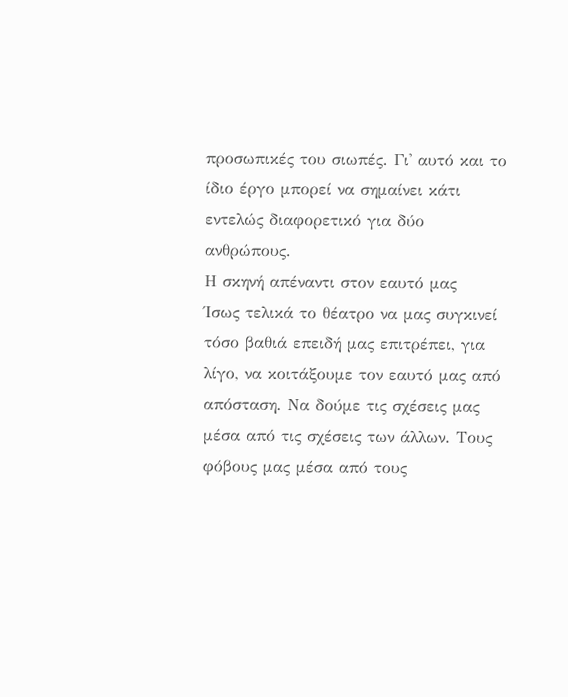προσωπικές του σιωπές. Γι' αυτό και το ίδιο έργο μπορεί να σημαίνει κάτι εντελώς διαφορετικό για δύο ανθρώπους.
Η σκηνή απέναντι στον εαυτό μας
Ίσως τελικά το θέατρο να μας συγκινεί τόσο βαθιά επειδή μας επιτρέπει, για λίγο, να κοιτάξουμε τον εαυτό μας από απόσταση. Να δούμε τις σχέσεις μας μέσα από τις σχέσεις των άλλων. Τους φόβους μας μέσα από τους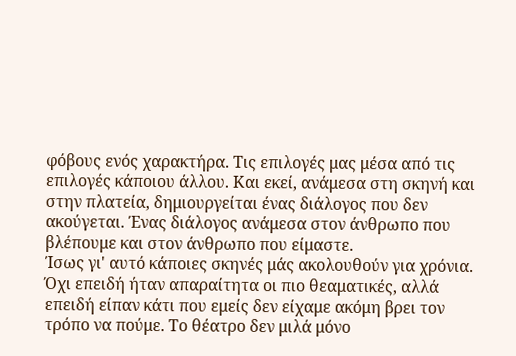φόβους ενός χαρακτήρα. Τις επιλογές μας μέσα από τις επιλογές κάποιου άλλου. Και εκεί, ανάμεσα στη σκηνή και στην πλατεία, δημιουργείται ένας διάλογος που δεν ακούγεται. Ένας διάλογος ανάμεσα στον άνθρωπο που βλέπουμε και στον άνθρωπο που είμαστε.
Ίσως γι' αυτό κάποιες σκηνές μάς ακολουθούν για χρόνια. Όχι επειδή ήταν απαραίτητα οι πιο θεαματικές, αλλά επειδή είπαν κάτι που εμείς δεν είχαμε ακόμη βρει τον τρόπο να πούμε. Το θέατρο δεν μιλά μόνο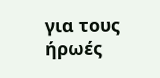για τους ήρωές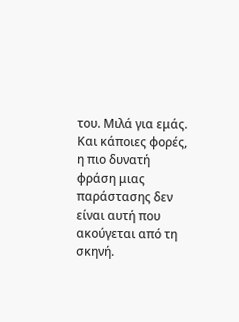του. Μιλά για εμάς. Και κάποιες φορές, η πιο δυνατή φράση μιας παράστασης δεν είναι αυτή που ακούγεται από τη σκηνή.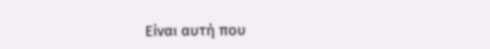Είναι αυτή που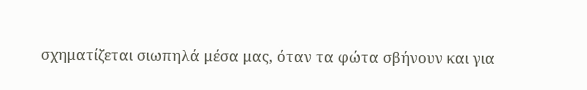σχηματίζεται σιωπηλά μέσα μας, όταν τα φώτα σβήνουν και για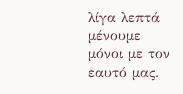λίγα λεπτά μένουμε μόνοι με τον εαυτό μας.